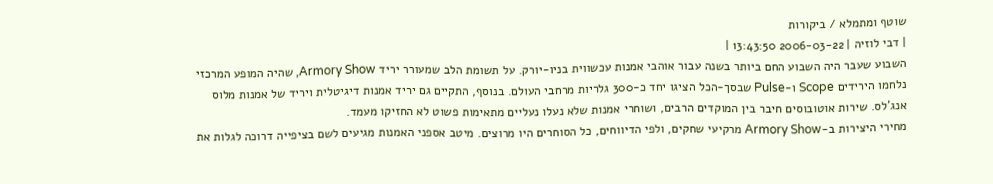שוטף ומתמלא / ביקורות
| דבי לוזיה | 2006-03-22 13:43:50 |
השבוע שעבר היה השבוע החם ביותר בשנה עבור אוהבי אמנות עכשווית בניו-יורק. על תשומת הלב שמעורר יריד Armory Show, שהיה המופע המרכזי נלחמו הירידים Scope ו-Pulse שבסך-הכל הציגו יחד כ-300 גלריות מרחבי העולם. בנוסף, התקיים גם יריד אמנות דיגיטלית ויריד של אמנות מלוס אנג'לס. שירות אוטובוסים חיבר בין המוקדים הרבים, ושוחרי אמנות שלא נעלו נעליים מתאימות פשוט לא החזיקו מעמד.
מחירי היצירות ב-Armory Show מרקיעי שחקים, ולפי הדיווחים, כל הסוחרים היו מרוצים. מיטב אספני האמנות מגיעים לשם בציפייה דרוכה לגלות את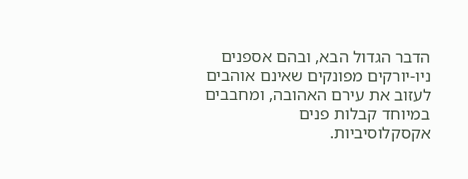הדבר הגדול הבא, ובהם אספנים ניו-יורקים מפונקים שאינם אוהבים לעזוב את עירם האהובה, ומחבבים במיוחד קבלות פנים אקסקלוסיביות.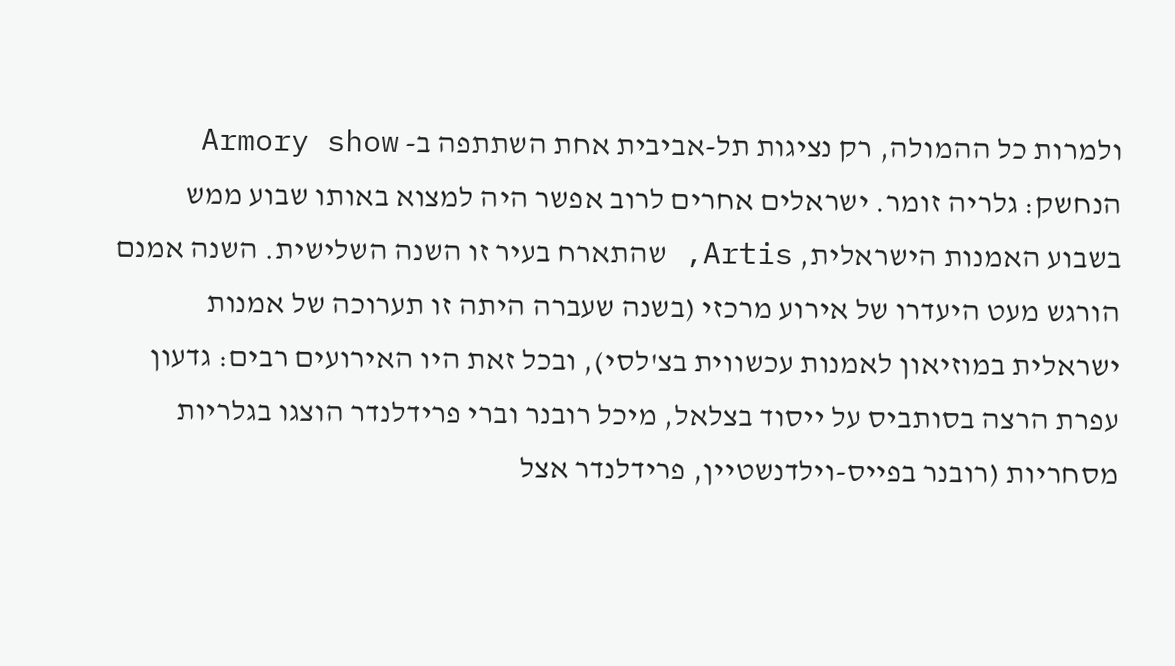ולמרות כל ההמולה, רק נציגות תל-אביבית אחת השתתפה ב- Armory show הנחשק: גלריה זומר. ישראלים אחרים לרוב אפשר היה למצוא באותו שבוע ממש בשבוע האמנות הישראלית, Artis, שהתארח בעיר זו השנה השלישית. השנה אמנם הורגש מעט היעדרו של אירוע מרכזי (בשנה שעברה היתה זו תערוכה של אמנות ישראלית במוזיאון לאמנות עכשווית בצ'לסי), ובכל זאת היו האירועים רבים: גדעון עפרת הרצה בסותביס על ייסוד בצלאל, מיכל רובנר וברי פרידלנדר הוצגו בגלריות מסחריות (רובנר בפייס-וילדנשטיין, פרידלנדר אצל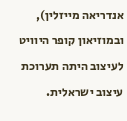אנדריאה מייזלין), ובמוזיאון קופר היוויט לעיצוב היתה תערוכת עיצוב ישראלית.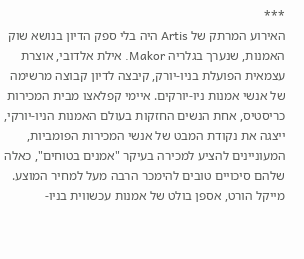***
האירוע המרתק של Artis היה בלי ספק הדיון בנושא שוק האמנות, שנערך בגלריה Makor. אילת אלדובי, אוצרת עצמאית הפועלת בניו-יורק, קיבצה לדיון קבוצה מרשימה של אנשי אמנות ניו-יורקים. איימי קפלאצו מבית המכירות כריסטיס, אחת הנשים החזקות בעולם האמנות הניו-יורקי, ייצגה את נקודת המבט של אנשי המכירות הפומביות, המעוניינים להציע למכירה בעיקר "אמנים בטוחים", כאלה שלהם סיכויים טובים להימכר הרבה מעל למחיר המוצע. מייקל הורט, אספן בולט של אמנות עכשווית בניו-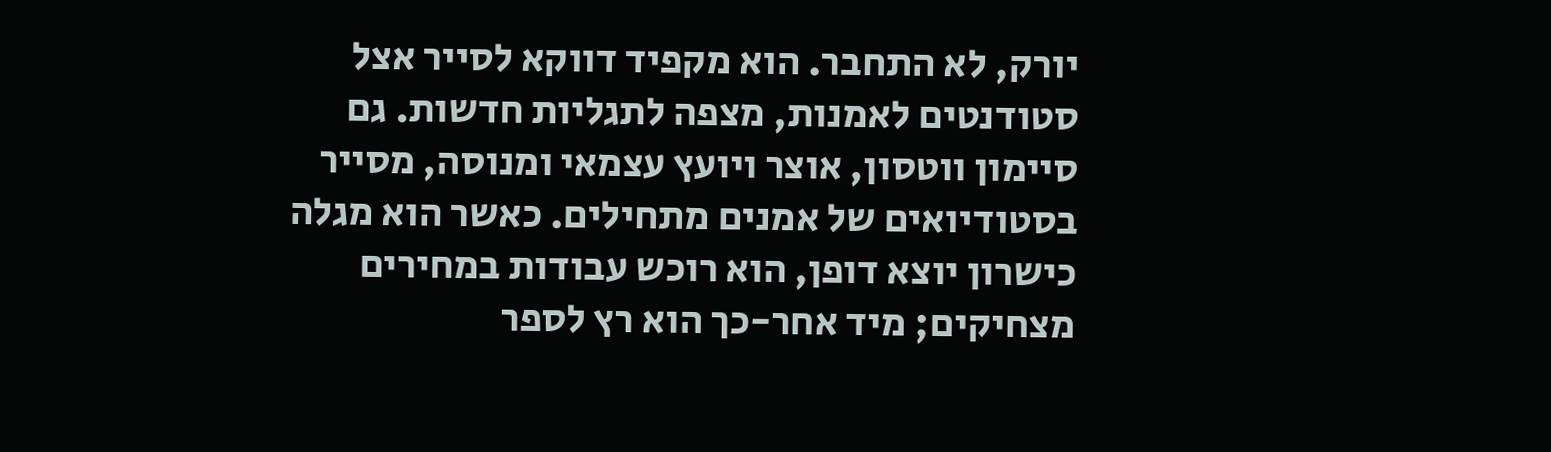יורק, לא התחבר. הוא מקפיד דווקא לסייר אצל סטודנטים לאמנות, מצפה לתגליות חדשות. גם סיימון ווטסון, אוצר ויועץ עצמאי ומנוסה, מסייר בסטודיואים של אמנים מתחילים. כאשר הוא מגלה כישרון יוצא דופן, הוא רוכש עבודות במחירים מצחיקים; מיד אחר-כך הוא רץ לספר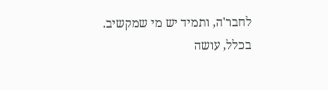לחבר'ה, ותמיד יש מי שמקשיב.
בכלל, עושה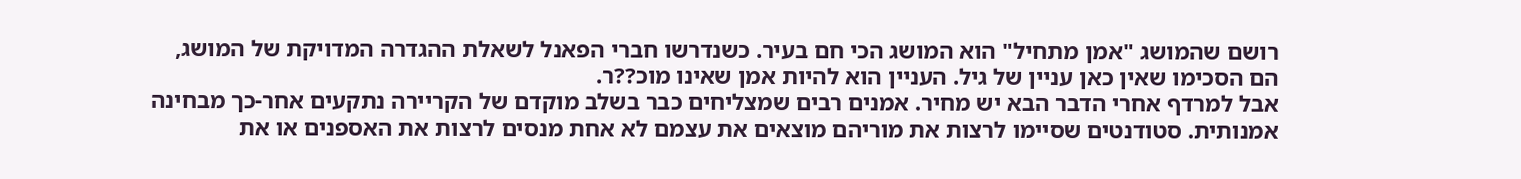רושם שהמושג "אמן מתחיל" הוא המושג הכי חם בעיר. כשנדרשו חברי הפאנל לשאלת ההגדרה המדויקת של המושג, הם הסכימו שאין כאן עניין של גיל. העניין הוא להיות אמן שאינו מוכ??ר.
אבל למרדף אחרי הדבר הבא יש מחיר. אמנים רבים שמצליחים כבר בשלב מוקדם של הקריירה נתקעים אחר-כך מבחינה אמנותית. סטודנטים שסיימו לרצות את מוריהם מוצאים את עצמם לא אחת מנסים לרצות את האספנים או את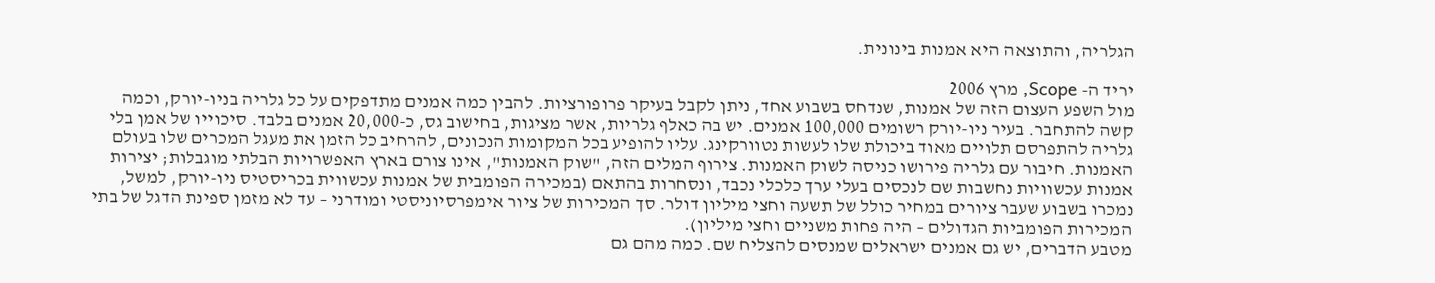הגלריה, והתוצאה היא אמנות בינונית.

יריד ה- Scope, מרץ 2006
מול השפע העצום הזה של אמנות, שנדחס בשבוע אחד, ניתן לקבל בעיקר פרופורציות. להבין כמה אמנים מתדפקים על כל גלריה בניו-יורק, וכמה קשה להתחבר. בעיר ניו-יורק רשומים 100,000 אמנים. יש בה כאלף גלריות, אשר מציגות, בחישוב גס, כ-20,000 אמנים בלבד. סיכוייו של אמן בלי גלריה להתפרסם תלויים מאוד ביכולת שלו לעשות נטוורקינג. עליו להופיע בכל המקומות הנכונים, להרחיב כל הזמן את מעגל המכרים שלו בעולם האמנות. חיבור עם גלריה פירושו כניסה לשוק האמנות. צירוף המלים הזה, "שוק האמנות", אינו צורם בארץ האפשרויות הבלתי מוגבלות; יצירות אמנות עכשוויות נחשבות שם לנכסים בעלי ערך כלכלי נכבד, ונסחרות בהתאם (במכירה הפומבית של אמנות עכשווית בכריסטיס ניו-יורק, למשל, נמכרו בשבוע שעבר ציורים במחיר כולל של תשעה וחצי מיליון דולר. סך המכירות של ציור אימפרסיוניסטי ומודרני – עד לא מזמן ספינת הדגל של בתי המכירות הפומביות הגדולים – היה פחות משניים וחצי מיליון).
מטבע הדברים, יש גם אמנים ישראלים שמנסים להצליח שם. כמה מהם גם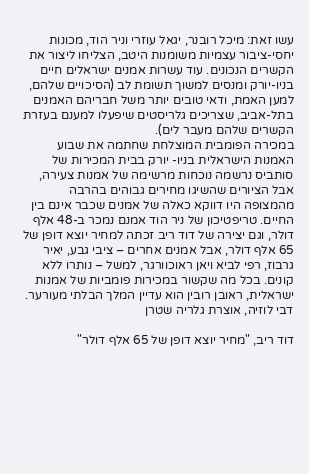עשו זאת: מיכל רובנר, יגאל עוזרי וניר הוד, מכונות יחסי-ציבור עצמיות משומנות היטב, הצליחו ליצור את הקשרים הנכונים. עוד עשרות אמנים ישראלים חיים בניו-יורק ומנסים למשוך תשומת לב (הסיכויים שלהם, למען האמת, ודאי טובים יותר משל חבריהם האמנים בתל-אביב, שצריכים גלריסטים שיפעלו למענם בעזרת הקשרים שלהם מעבר לים).
במכירה הפומבית המוצלחת שחתמה את שבוע האמנות הישראלית בניו- יורק בבית המכירות של סותביס נרשמה נוכחות מרשימה של אמנות צעירה, אבל הציורים שהשיגו מחירים גבוהים בהרבה מהמצופה היו דווקא כאלה של אמנים שכבר אינם בין החיים. טריפטיכון של ניר הוד אמנם נמכר ב-48 אלף דולר, וגם יצירה של דוד ריב זכתה למחיר יוצא דופן של 65 אלף דולר, אבל אמנים אחרים – ציבי גבע, יאיר גרבוז, רפי לביא ויאן ראוכוורגר, למשל – נותרו ללא קונים. בכל מה שקשור במכירות פומביות של אמנות ישראלית, ראובן רובין הוא עדיין המלך הבלתי מעורער.
דבי לוזיה, אוצרת גלריה שטרן

דוד ריב, "מחיר יוצא דופן של 65 אלף דולר"